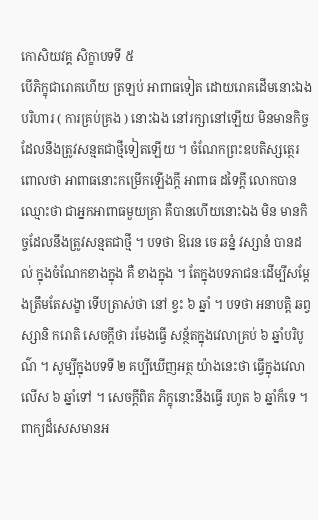កោសិយវគ្គ សិក្ខាបទទី ៥
បើភិក្ខុជារោគហើយ ត្រឡប់ អាពាធទៀត ដោយរោគដើមនោះឯង បរិហារ ( ការគ្រប់គ្រង ) នោះឯង នៅរក្សានៅឡើយ មិនមានកិច្ចដែលនឹងត្រូវសន្មតជាថ្មីទៀតឡើយ ។ ចំណែកព្រះឧបតិស្សត្ថេរពោលថា អាពាធនោះកម្រើកឡើងក្តី អាពាធ ដទៃក្តី លោកបានឈ្មោះថា ជាអ្នកអាពាធមួយគ្រា គឺបានហើយនោះឯង មិន មានកិច្ចដែលនឹងត្រូវសន្មតជាថ្មី ។ បទថា ឱរេន ចេ ឆន្នំ វស្សានំ បានដល់ ក្នុងចំណែកខាងក្នុង គឺ ខាងក្នុង ។ តែក្នុងបទភាជនៈដើម្បីសម្តែងត្រឹមតែសង្ខា ទើបត្រាស់ថា នៅ ខ្វះ ៦ ឆ្នាំ ។ បទថា អនាបត្តិ ឆព្វស្សានិ ករោតិ សេចក្តីថា រមែងធ្វើ សន្ថ័តក្នុងវេលាគ្រប់ ៦ ឆ្នាំបរិបូណ៌ ។ សូម្បីក្នុងបទទី ២ គប្បីឃើញអត្ថ យ៉ាងនេះថា ធ្វើក្នុងវេលាលើស ៦ ឆ្នាំទៅ ។ សេចក្តីពិត ភិក្ខុនោះនឹងធ្វើ រហូត ៦ ឆ្នាំក៏ទេ ។ ពាក្យដ៏សេសមានអ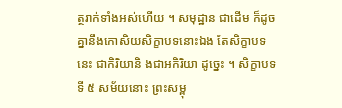ត្ថរាក់ទាំងអស់ហើយ ។ សមុដ្ឋាន ជាដើម ក៏ដូចគ្នានឹងកោសិយសិក្ខាបទនោះឯង តែសិក្ខាបទនេះ ជាកិរិយានិ ងជាអកិរិយា ដូច្នេះ ។ សិក្ខាបទទី ៥ សម័យនោះ ព្រះសម្ពុ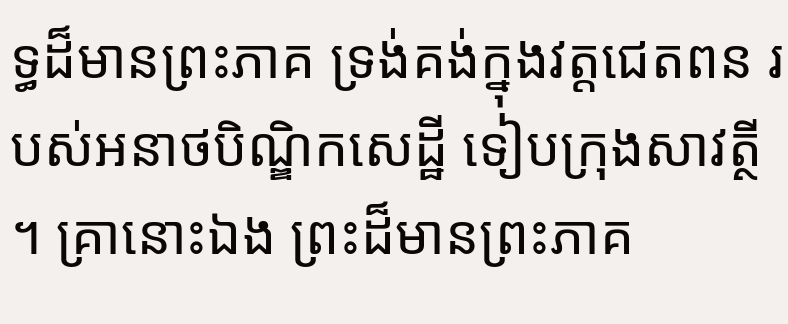ទ្ធដ៏មានព្រះភាគ ទ្រង់គង់ក្នុងវត្តជេតពន របស់អនាថបិណ្ឌិកសេដ្ឋី ទៀបក្រុងសាវត្ថី ។ គ្រានោះឯង ព្រះដ៏មានព្រះភាគ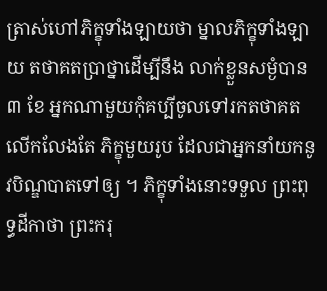ត្រាស់ហៅភិក្ខុទាំងឡាយថា ម្នាលភិក្ខុទាំងឡាយ តថាគតប្រាថ្នាដើម្បីនឹង លាក់ខ្លួនសម្ងំបាន ៣ ខែ អ្នកណាមួយកុំគប្បីចូលទៅរកតថាគត លើកលែងតែ ភិក្ខុមួយរូប ដែលជាអ្នកនាំយកនូវបិណ្ឌបាតទៅឲ្យ ។ ភិក្ខុទាំងនោះទទួល ព្រះពុទ្ធដីកាថា ព្រះករុ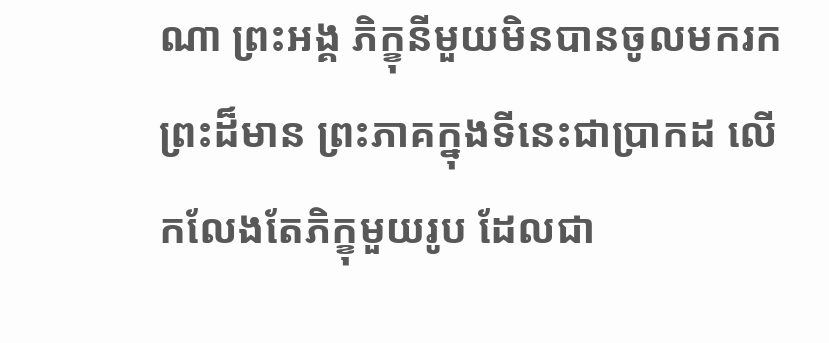ណា ព្រះអង្គ ភិក្ខុនីមួយមិនបានចូលមករកព្រះដ៏មាន ព្រះភាគក្នុងទីនេះជាប្រាកដ លើកលែងតែភិក្ខុមួយរូប ដែលជា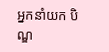អ្នកនាំយក បិណ្ឌ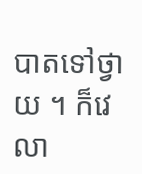បាតទៅថ្វាយ ។ ក៏វេលា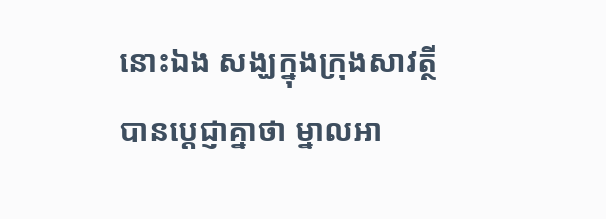នោះឯង សង្ឃក្នុងក្រុងសាវត្ថី បានប្តេជ្ញាគ្នាថា ម្នាលអា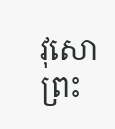វុសោ ព្រះ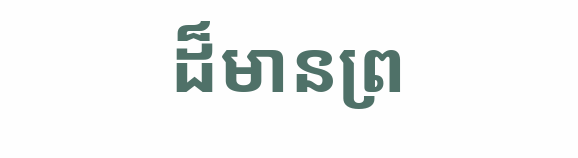ដ៏មានព្រ